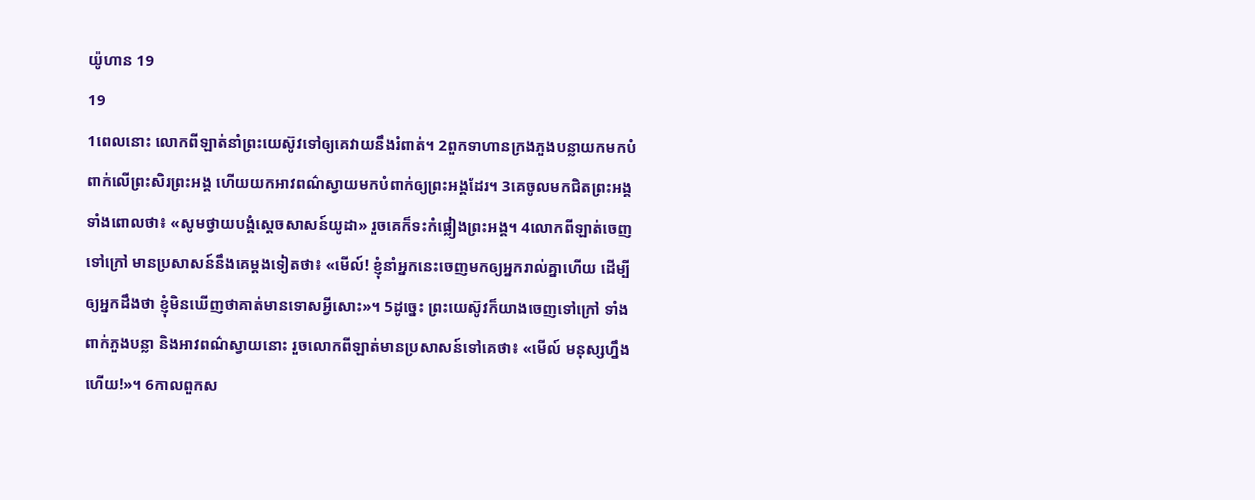យ៉ូហាន 19
19
1ពេលនោះ លោកពីឡាត់នាំព្រះយេស៊ូវទៅឲ្យគេវាយនឹងរំពាត់។ 2ពួកទាហានក្រងភួងបន្លាយកមកបំពាក់លើព្រះសិរព្រះអង្គ ហើយយកអាវពណ៌ស្វាយមកបំពាក់ឲ្យព្រះអង្គដែរ។ 3គេចូលមកជិតព្រះអង្គ ទាំងពោលថា៖ «សូមថ្វាយបង្គំស្តេចសាសន៍យូដា» រួចគេក៏ទះកំផ្លៀងព្រះអង្គ។ 4លោកពីឡាត់ចេញទៅក្រៅ មានប្រសាសន៍នឹងគេម្តងទៀតថា៖ «មើល៍! ខ្ញុំនាំអ្នកនេះចេញមកឲ្យអ្នករាល់គ្នាហើយ ដើម្បីឲ្យអ្នកដឹងថា ខ្ញុំមិនឃើញថាគាត់មានទោសអ្វីសោះ»។ 5ដូច្នេះ ព្រះយេស៊ូវក៏យាងចេញទៅក្រៅ ទាំងពាក់ភួងបន្លា និងអាវពណ៌ស្វាយនោះ រួចលោកពីឡាត់មានប្រសាសន៍ទៅគេថា៖ «មើល៍ មនុស្សហ្នឹងហើយ!»។ 6កាលពួកស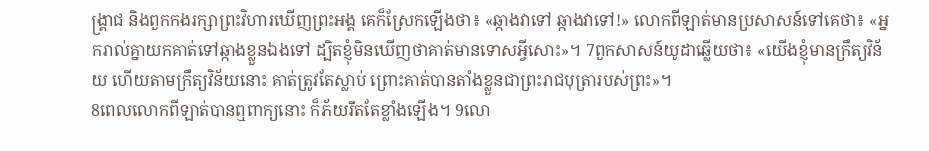ង្គ្រាជ និងពួកកងរក្សាព្រះវិហារឃើញព្រះអង្គ គេក៏ស្រែកឡើងថា៖ «ឆ្កាងវាទៅ ឆ្កាងវាទៅ!» លោកពីឡាត់មានប្រសាសន៍ទៅគេថា៖ «អ្នករាល់គ្នាយកគាត់ទៅឆ្កាងខ្លួនឯងទៅ ដ្បិតខ្ញុំមិនឃើញថាគាត់មានទោសអ្វីសោះ»។ 7ពួកសាសន៍យូដាឆ្លើយថា៖ «យើងខ្ញុំមានក្រឹត្យវិន័យ ហើយតាមក្រឹត្យវិន័យនោះ គាត់ត្រូវតែស្លាប់ ព្រោះគាត់បានតាំងខ្លួនជាព្រះរាជបុត្រារបស់ព្រះ»។
8ពេលលោកពីឡាត់បានឮពាក្យនោះ ក៏ភ័យរឹតតែខ្លាំងឡើង។ 9លោ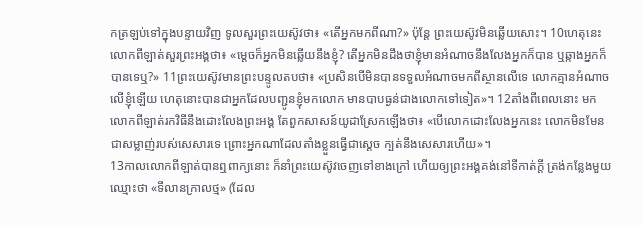កត្រឡប់ទៅក្នុងបន្ទាយវិញ ទូលសួរព្រះយេស៊ូវថា៖ «តើអ្នកមកពីណា?» ប៉ុន្តែ ព្រះយេស៊ូវមិនឆ្លើយសោះ។ 10ហេតុនេះ លោកពីឡាត់សួរព្រះអង្គថា៖ «ម្តេចក៏អ្នកមិនឆ្លើយនឹងខ្ញុំ? តើអ្នកមិនដឹងថាខ្ញុំមានអំណាចនឹងលែងអ្នកក៏បាន ឬឆ្កាងអ្នកក៏បានទេឬ?» 11ព្រះយេស៊ូវមានព្រះបន្ទូលតបថា៖ «ប្រសិនបើមិនបានទទួលអំណាចមកពីស្ថានលើទេ លោកគ្មានអំណាចលើខ្ញុំឡើយ ហេតុនោះបានជាអ្នកដែលបញ្ជូនខ្ញុំមកលោក មានបាបធ្ងន់ជាងលោកទៅទៀត»។ 12តាំងពីពេលនោះ មក លោកពីឡាត់រកវិធីនឹងដោះលែងព្រះអង្គ តែពួកសាសន៍យូដាស្រែកឡើងថា៖ «បើលោកដោះលែងអ្នកនេះ លោកមិនមែនជាសម្លាញ់របស់សេសារទេ ព្រោះអ្នកណាដែលតាំងខ្លួនធ្វើជាស្តេច ក្បត់នឹងសេសារហើយ»។
13កាលលោកពីឡាត់បានឮពាក្យនោះ ក៏នាំព្រះយេស៊ូវចេញទៅខាងក្រៅ ហើយឲ្យព្រះអង្គគង់នៅទីកាត់ក្តី ត្រង់កន្លែងមួយឈ្មោះថា «ទីលានក្រាលថ្ម» (ដែល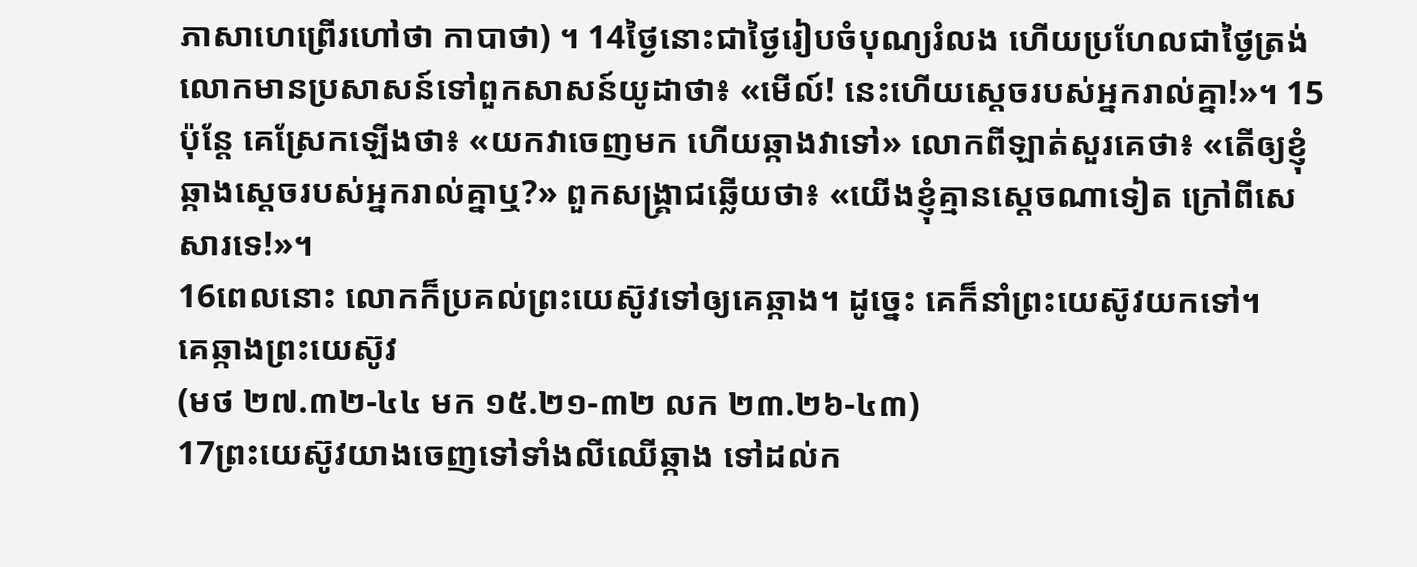ភាសាហេព្រើរហៅថា កាបាថា) ។ 14ថ្ងៃនោះជាថ្ងៃរៀបចំបុណ្យរំលង ហើយប្រហែលជាថ្ងៃត្រង់ លោកមានប្រសាសន៍ទៅពួកសាសន៍យូដាថា៖ «មើល៍! នេះហើយស្តេចរបស់អ្នករាល់គ្នា!»។ 15ប៉ុន្តែ គេស្រែកឡើងថា៖ «យកវាចេញមក ហើយឆ្កាងវាទៅ» លោកពីឡាត់សួរគេថា៖ «តើឲ្យខ្ញុំឆ្កាងស្តេចរបស់អ្នករាល់គ្នាឬ?» ពួកសង្គ្រាជឆ្លើយថា៖ «យើងខ្ញុំគ្មានស្តេចណាទៀត ក្រៅពីសេសារទេ!»។
16ពេលនោះ លោកក៏ប្រគល់ព្រះយេស៊ូវទៅឲ្យគេឆ្កាង។ ដូច្នេះ គេក៏នាំព្រះយេស៊ូវយកទៅ។
គេឆ្កាងព្រះយេស៊ូវ
(មថ ២៧.៣២-៤៤ មក ១៥.២១-៣២ លក ២៣.២៦-៤៣)
17ព្រះយេស៊ូវយាងចេញទៅទាំងលីឈើឆ្កាង ទៅដល់ក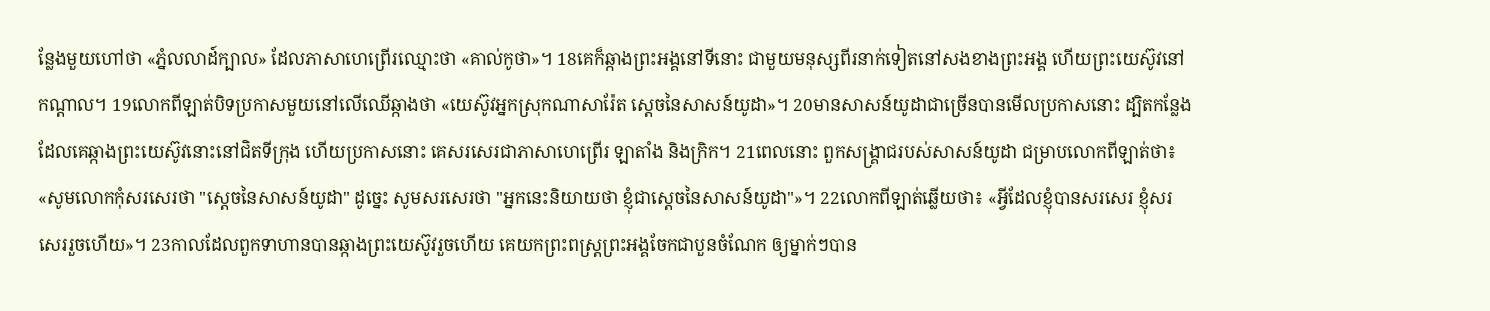ន្លែងមួយហៅថា «ភ្នំលលាដ៍ក្បាល» ដែលភាសាហេព្រើរឈ្មោះថា «គាល់កូថា»។ 18គេក៏ឆ្កាងព្រះអង្គនៅទីនោះ ជាមួយមនុស្សពីរនាក់ទៀតនៅសងខាងព្រះអង្គ ហើយព្រះយេស៊ូវនៅកណ្តាល។ 19លោកពីឡាត់បិទប្រកាសមួយនៅលើឈើឆ្កាងថា «យេស៊ូវអ្នកស្រុកណាសារ៉ែត ស្តេចនៃសាសន៍យូដា»។ 20មានសាសន៍យូដាជាច្រើនបានមើលប្រកាសនោះ ដ្បិតកន្លែងដែលគេឆ្កាងព្រះយេស៊ូវនោះនៅជិតទីក្រុង ហើយប្រកាសនោះ គេសរសេរជាភាសាហេព្រើរ ឡាតាំង និងក្រិក។ 21ពេលនោះ ពួកសង្គ្រាជរបស់សាសន៍យូដា ជម្រាបលោកពីឡាត់ថា៖ «សូមលោកកុំសរសេរថា "ស្តេចនៃសាសន៍យូដា" ដូច្នេះ សូមសរសេរថា "អ្នកនេះនិយាយថា ខ្ញុំជាស្តេចនៃសាសន៍យូដា"»។ 22លោកពីឡាត់ឆ្លើយថា៖ «អ្វីដែលខ្ញុំបានសរសេរ ខ្ញុំសរសេររួចហើយ»។ 23កាលដែលពួកទាហានបានឆ្កាងព្រះយេស៊ូវរួចហើយ គេយកព្រះពស្ត្រព្រះអង្គចែកជាបួនចំណែក ឲ្យម្នាក់ៗបាន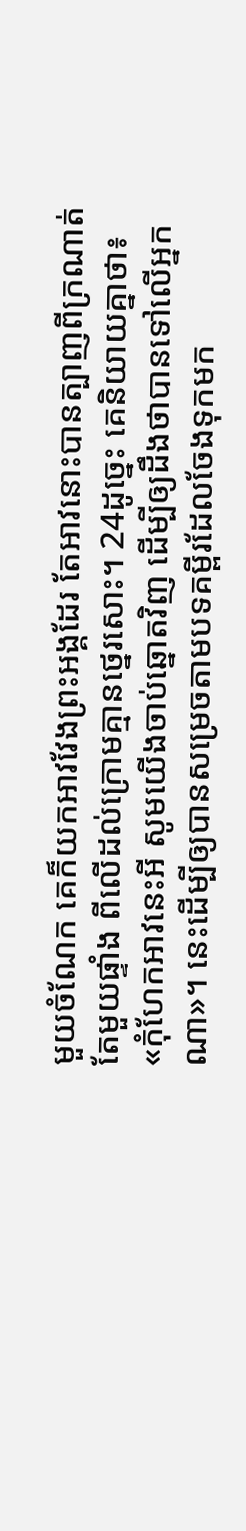មួយចំណែក គេក៏យកអាវវែងព្រះអង្គដែរ តែអាវនោះបានត្បាញពីក្រណាត់តែមួយផ្ទាំង ពីលើដល់ក្រោមគ្មានថ្នេរសោះ។ 24ដូច្នេះ គេនិយាយគ្នាថា៖ «កុំហែកអាវនេះអី សូមយើងចាប់ឆ្នោតវិញ ដើម្បីឲ្យដឹងថាបានទៅលើអ្នកណា»។ នេះដើម្បីឲ្យបានសម្រេចតាមបទគម្ពីរដែលចែងទុកមក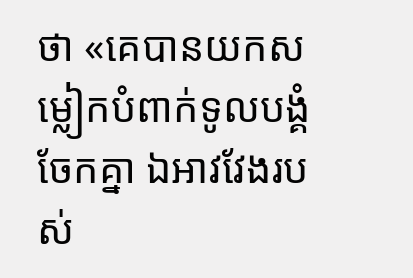ថា «គេបានយកសម្លៀកបំពាក់ទូលបង្គំចែកគ្នា ឯអាវវែងរបស់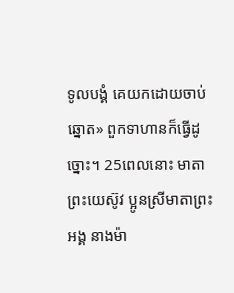ទូលបង្គំ គេយកដោយចាប់ឆ្នោត» ពួកទាហានក៏ធ្វើដូច្នោះ។ 25ពេលនោះ មាតាព្រះយេស៊ូវ ប្អូនស្រីមាតាព្រះអង្គ នាងម៉ា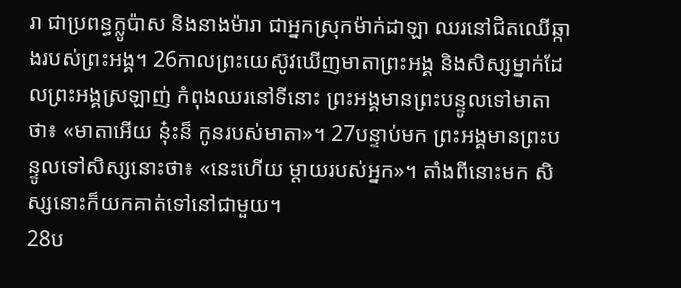រា ជាប្រពន្ធក្លូប៉ាស និងនាងម៉ារា ជាអ្នកស្រុកម៉ាក់ដាឡា ឈរនៅជិតឈើឆ្កាងរបស់ព្រះអង្គ។ 26កាលព្រះយេស៊ូវឃើញមាតាព្រះអង្គ និងសិស្សម្នាក់ដែលព្រះអង្គស្រឡាញ់ កំពុងឈរនៅទីនោះ ព្រះអង្គមានព្រះបន្ទូលទៅមាតាថា៖ «មាតាអើយ ន៎ុះន៏ កូនរបស់មាតា»។ 27បន្ទាប់មក ព្រះអង្គមានព្រះបន្ទូលទៅសិស្សនោះថា៖ «នេះហើយ ម្តាយរបស់អ្នក»។ តាំងពីនោះមក សិស្សនោះក៏យកគាត់ទៅនៅជាមួយ។
28ប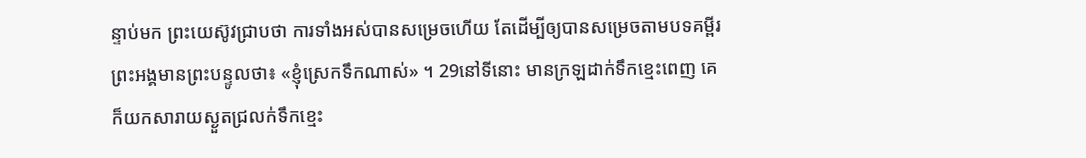ន្ទាប់មក ព្រះយេស៊ូវជ្រាបថា ការទាំងអស់បានសម្រេចហើយ តែដើម្បីឲ្យបានសម្រេចតាមបទគម្ពីរ ព្រះអង្គមានព្រះបន្ទូលថា៖ «ខ្ញុំស្រេកទឹកណាស់» ។ 29នៅទីនោះ មានក្រឡដាក់ទឹកខ្មេះពេញ គេក៏យកសារាយស្ងួតជ្រលក់ទឹកខ្មេះ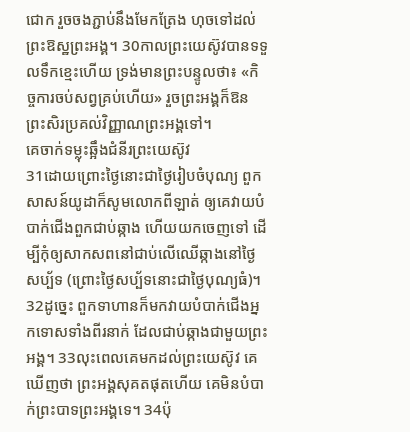ជោក រួចចងភ្ជាប់នឹងមែកត្រែង ហុចទៅដល់ព្រះឱស្ឋព្រះអង្គ។ 30កាលព្រះយេស៊ូវបានទទួលទឹកខ្មេះហើយ ទ្រង់មានព្រះបន្ទូលថា៖ «កិច្ចការចប់សព្វគ្រប់ហើយ» រួចព្រះអង្គក៏ឱនព្រះសិរប្រគល់វិញ្ញាណព្រះអង្គទៅ។
គេចាក់ទម្លុះឆ្អឹងជំនីរព្រះយេស៊ូវ
31ដោយព្រោះថ្ងៃនោះជាថ្ងៃរៀបចំបុណ្យ ពួកសាសន៍យូដាក៏សូមលោកពីឡាត់ ឲ្យគេវាយបំបាក់ជើងពួកជាប់ឆ្កាង ហើយយកចេញទៅ ដើម្បីកុំឲ្យសាកសពនៅជាប់លើឈើឆ្កាងនៅថ្ងៃសប្ប័ទ (ព្រោះថ្ងៃសប្ប័ទនោះជាថ្ងៃបុណ្យធំ)។ 32ដូច្នេះ ពួកទាហានក៏មកវាយបំបាក់ជើងអ្នកទោសទាំងពីរនាក់ ដែលជាប់ឆ្កាងជាមួយព្រះអង្គ។ 33លុះពេលគេមកដល់ព្រះយេស៊ូវ គេឃើញថា ព្រះអង្គសុគតផុតហើយ គេមិនបំបាក់ព្រះបាទព្រះអង្គទេ។ 34ប៉ុ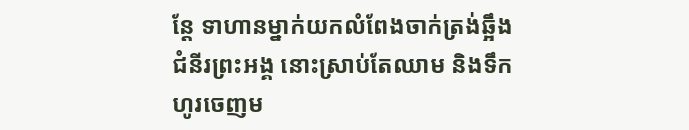ន្តែ ទាហានម្នាក់យកលំពែងចាក់ត្រង់ឆ្អឹងជំនីរព្រះអង្គ នោះស្រាប់តែឈាម និងទឹកហូរចេញម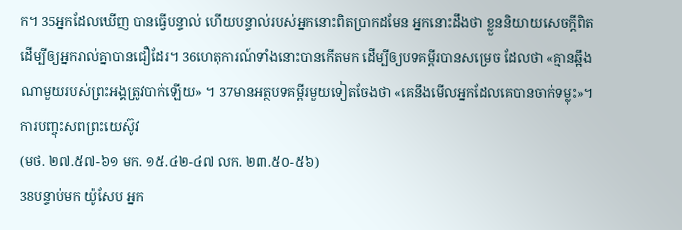ក។ 35អ្នកដែលឃើញ បានធ្វើបន្ទាល់ ហើយបន្ទាល់របស់អ្នកនោះពិតប្រាកដមែន អ្នកនោះដឹងថា ខ្លួននិយាយសេចក្ដីពិត ដើម្បីឲ្យអ្នករាល់គ្នាបានជឿដែរ។ 36ហេតុការណ៍ទាំងនោះបានកើតមក ដើម្បីឲ្យបទគម្ពីរបានសម្រេច ដែលថា «គ្មានឆ្អឹងណាមួយរបស់ព្រះអង្គត្រូវបាក់ឡើយ» ។ 37មានអត្ថបទគម្ពីរមួយទៀតចែងថា «គេនឹងមើលអ្នកដែលគេបានចាក់ទម្លុះ»។
ការបញ្ចុះសពព្រះយេស៊ូវ
(មថ. ២៧.៥៧-៦១ មក. ១៥.៤២-៤៧ លក. ២៣.៥០-៥៦)
38បន្ទាប់មក យ៉ូសែប អ្នក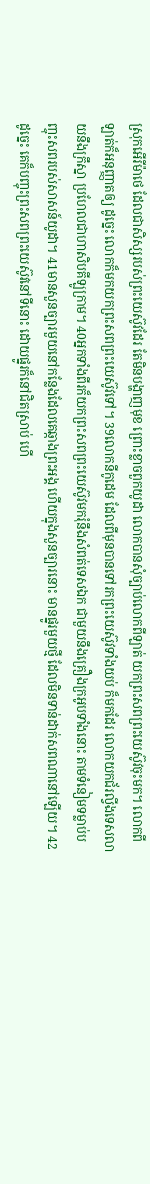ស្រុកអើរីម៉ាថេ ដែលជាសិស្សរបស់ព្រះយេស៊ូវដែរ តែមិនបង្ហាញមុខ ព្រោះខ្លាចពួកយូដា លោកបានសុំច្បាប់លោកពីឡាត់ យកព្រះសពព្រះយេស៊ូវចុះមក។ លោកពីឡាត់ក៏អនុញ្ញាតឲ្យ ដូច្នេះ លោកក៏មកយកព្រះសពព្រះយេស៊ូវទៅ។ 39លោកនីកូដេម ដែលពីមុនបានទៅរកព្រះយេស៊ូវទាំងយប់ ក៏មកដែរ លោកយកជ័រល្វីងទេសលាយនឹងក្រឹស្នា ប្រហែលជាហាសិបគីឡូក្រាម។ 40អ្នកទាំងពីរក៏យកព្រះសពព្រះយេស៊ូវមករុំនឹងសំពត់ទេសឯក ជាមួយនឹងគ្រឿងក្រអូបទាំងនោះ តាមទំនៀមទម្លាប់បញ្ចុះសពរបស់សាសន៍យូដា។ 41មានសួនច្បារមួយនៅកន្លែងដែលគេឆ្កាងព្រះអង្គ ហើយក្នុងសួនច្បារនោះ មានផ្នូរមួយថ្មី ដែលមិនទាន់ដាក់សពណានៅឡើយ។ 42ដូច្នេះ គេក៏បញ្ចុះព្រះសពព្រះយេស៊ូវនៅទីនោះ ដោយផ្នូរក៏នៅជិតស្រាប់ ហើ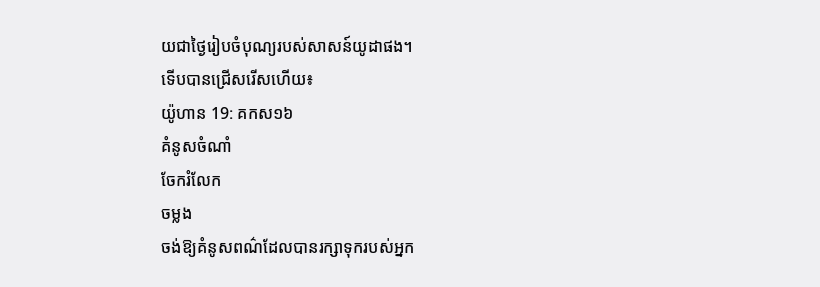យជាថ្ងៃរៀបចំបុណ្យរបស់សាសន៍យូដាផង។
ទើបបានជ្រើសរើសហើយ៖
យ៉ូហាន 19: គកស១៦
គំនូសចំណាំ
ចែករំលែក
ចម្លង
ចង់ឱ្យគំនូសពណ៌ដែលបានរក្សាទុករបស់អ្នក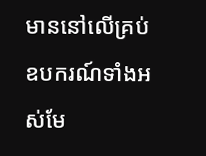មាននៅលើគ្រប់ឧបករណ៍ទាំងអស់មែ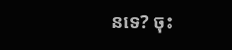នទេ? ចុះ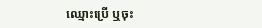ឈ្មោះប្រើ ឬចុះ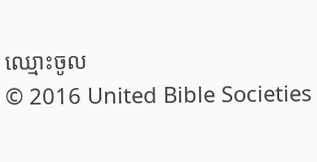ឈ្មោះចូល
© 2016 United Bible Societies